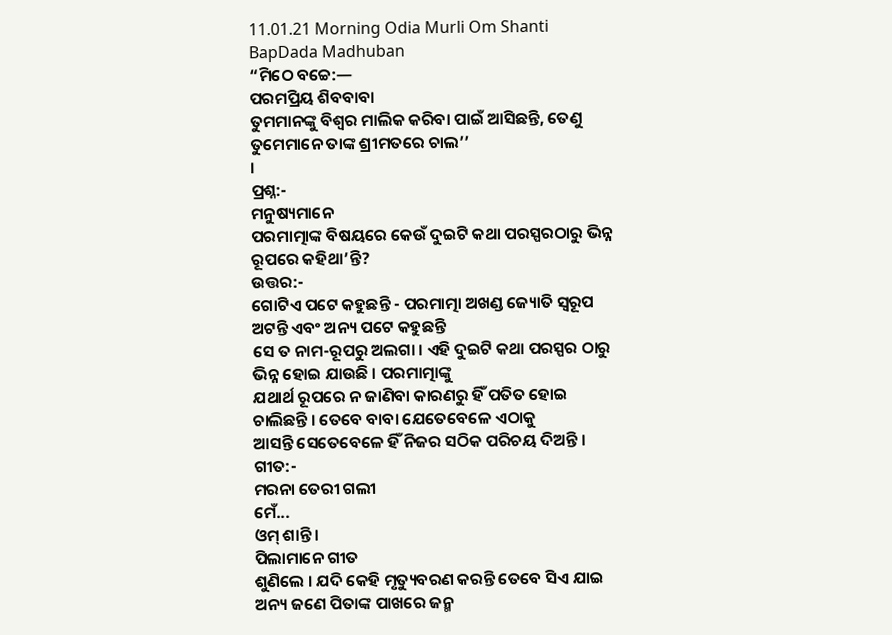11.01.21 Morning Odia Murli Om Shanti BapDada Madhuban
“ମିଠେ ବଚ୍ଚେ:—
ପରମପ୍ରିୟ ଶିବବାବା
ତୁମମାନଙ୍କୁ ବିଶ୍ୱର ମାଲିକ କରିବା ପାଇଁ ଆସିଛନ୍ତି, ତେଣୁ ତୁମେମାନେ ତାଙ୍କ ଶ୍ରୀମତରେ ଚାଲ’’
।
ପ୍ରଶ୍ନ:-
ମନୁଷ୍ୟମାନେ
ପରମାତ୍ମାଙ୍କ ବିଷୟରେ କେଉଁ ଦୁଇଟି କଥା ପରସ୍ପରଠାରୁ ଭିନ୍ନ ରୂପରେ କହିଥା’ନ୍ତି?
ଉତ୍ତର:-
ଗୋଟିଏ ପଟେ କହୁଛନ୍ତି - ପରମାତ୍ମା ଅଖଣ୍ଡ ଜ୍ୟୋତି ସ୍ୱରୂପ ଅଟନ୍ତି ଏବଂ ଅନ୍ୟ ପଟେ କହୁଛନ୍ତି
ସେ ତ ନାମ-ରୂପରୁ ଅଲଗା । ଏହି ଦୁଇଟି କଥା ପରସ୍ପର ଠାରୁ ଭିନ୍ନ ହୋଇ ଯାଉଛି । ପରମାତ୍ମାଙ୍କୁ
ଯଥାର୍ଥ ରୂପରେ ନ ଜାଣିବା କାରଣରୁ ହିଁ ପତିତ ହୋଇ ଚାଲିଛନ୍ତି । ତେବେ ବାବା ଯେତେବେଳେ ଏଠାକୁ
ଆସନ୍ତି ସେତେବେଳେ ହିଁ ନିଜର ସଠିକ ପରିଚୟ ଦିଅନ୍ତି ।
ଗୀତ:-
ମରନା ତେରୀ ଗଲୀ
ମେଁ...
ଓମ୍ ଶାନ୍ତି ।
ପିଲାମାନେ ଗୀତ
ଶୁଣିଲେ । ଯଦି କେହି ମୃତ୍ୟୁବରଣ କରନ୍ତି ତେବେ ସିଏ ଯାଇ ଅନ୍ୟ ଜଣେ ପିତାଙ୍କ ପାଖରେ ଜନ୍ମ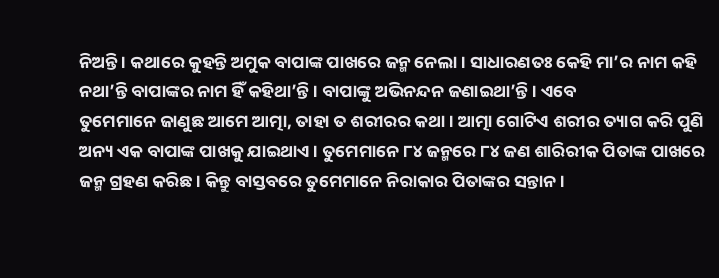ନିଅନ୍ତି । କଥାରେ କୁହନ୍ତି ଅମୁକ ବାପାଙ୍କ ପାଖରେ ଜନ୍ମ ନେଲା । ସାଧାରଣତଃ କେହି ମା’ର ନାମ କହି
ନଥା’ନ୍ତି ବାପାଙ୍କର ନାମ ହିଁ କହିଥା’ନ୍ତି । ବାପାଙ୍କୁ ଅଭିନନ୍ଦନ ଜଣାଇଥା’ନ୍ତି । ଏବେ
ତୁମେମାନେ ଜାଣୁଛ ଆମେ ଆତ୍ମା, ତାହା ତ ଶରୀରର କଥା । ଆତ୍ମା ଗୋଟିଏ ଶରୀର ତ୍ୟାଗ କରି ପୁଣି
ଅନ୍ୟ ଏକ ବାପାଙ୍କ ପାଖକୁ ଯାଇଥାଏ । ତୁମେମାନେ ୮୪ ଜନ୍ମରେ ୮୪ ଜଣ ଶାରିରୀକ ପିତାଙ୍କ ପାଖରେ
ଜନ୍ମ ଗ୍ରହଣ କରିଛ । କିନ୍ତୁ ବାସ୍ତବରେ ତୁମେମାନେ ନିରାକାର ପିତାଙ୍କର ସନ୍ତାନ ।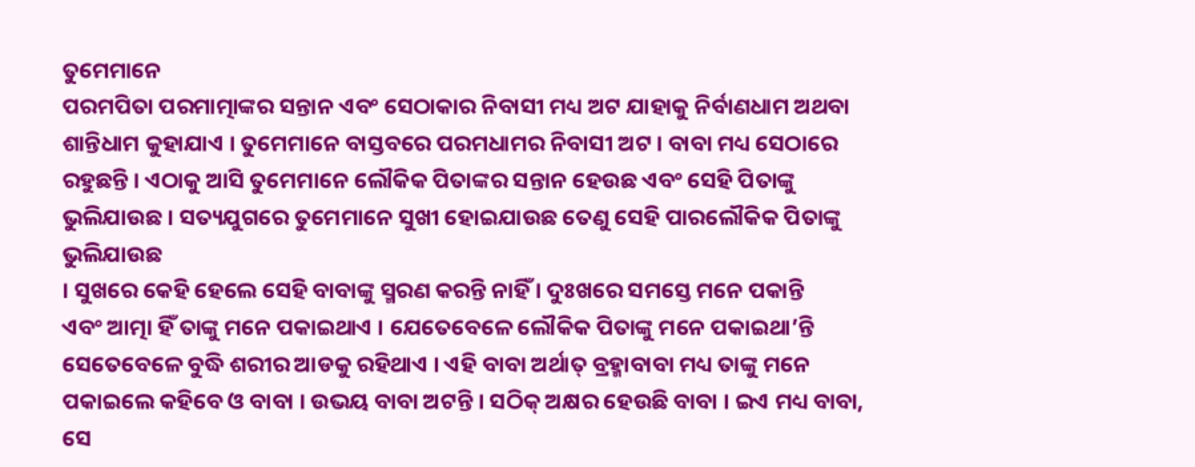ତୁମେମାନେ
ପରମପିତା ପରମାତ୍ମାଙ୍କର ସନ୍ତାନ ଏବଂ ସେଠାକାର ନିବାସୀ ମଧ୍ୟ ଅଟ ଯାହାକୁ ନିର୍ବାଣଧାମ ଅଥବା
ଶାନ୍ତିଧାମ କୁହାଯାଏ । ତୁମେମାନେ ବାସ୍ତବରେ ପରମଧାମର ନିବାସୀ ଅଟ । ବାବା ମଧ୍ୟ ସେଠାରେ
ରହୁଛନ୍ତି । ଏଠାକୁ ଆସି ତୁମେମାନେ ଲୌକିକ ପିତାଙ୍କର ସନ୍ତାନ ହେଉଛ ଏବଂ ସେହି ପିତାଙ୍କୁ
ଭୁଲିଯାଉଛ । ସତ୍ୟଯୁଗରେ ତୁମେମାନେ ସୁଖୀ ହୋଇଯାଉଛ ତେଣୁ ସେହି ପାରଲୌକିକ ପିତାଙ୍କୁ ଭୁଲିଯାଉଛ
। ସୁଖରେ କେହି ହେଲେ ସେହି ବାବାଙ୍କୁ ସ୍ମରଣ କରନ୍ତି ନାହିଁ । ଦୁଃଖରେ ସମସ୍ତେ ମନେ ପକାନ୍ତି
ଏବଂ ଆତ୍ମା ହିଁ ତାଙ୍କୁ ମନେ ପକାଇଥାଏ । ଯେତେବେଳେ ଲୌକିକ ପିତାଙ୍କୁ ମନେ ପକାଇଥା’ନ୍ତି
ସେତେବେଳେ ବୁଦ୍ଧି ଶରୀର ଆଡକୁ ରହିଥାଏ । ଏହି ବାବା ଅର୍ଥାତ୍ ବ୍ରହ୍ମାବାବା ମଧ୍ୟ ତାଙ୍କୁ ମନେ
ପକାଇଲେ କହିବେ ଓ ବାବା । ଉଭୟ ବାବା ଅଟନ୍ତି । ସଠିକ୍ ଅକ୍ଷର ହେଉଛି ବାବା । ଇଏ ମଧ୍ୟ ବାବା,
ସେ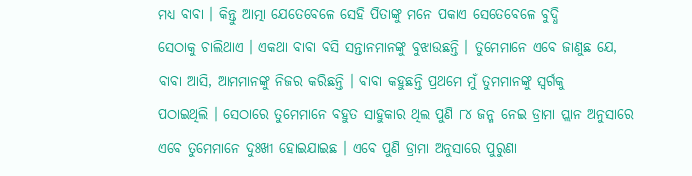ମଧ୍ୟ ବାବା । କିନ୍ତୁ ଆତ୍ମା ଯେତେବେଳେ ସେହି ପିତାଙ୍କୁ ମନେ ପକାଏ ସେତେବେଳେ ବୁଦ୍ଧି
ସେଠାକୁ ଚାଲିଥାଏ । ଏକଥା ବାବା ବସି ସନ୍ତାନମାନଙ୍କୁ ବୁଝାଉଛନ୍ତି । ତୁମେମାନେ ଏବେ ଜାଣୁଛ ଯେ,
ବାବା ଆସି, ଆମମାନଙ୍କୁ ନିଜର କରିଛନ୍ତି । ବାବା କହୁଛନ୍ତି ପ୍ରଥମେ ମୁଁ ତୁମମାନଙ୍କୁ ସ୍ୱର୍ଗକୁ
ପଠାଇଥିଲି । ସେଠାରେ ତୁମେମାନେ ବହୁତ ସାହୁକାର ଥିଲ ପୁଣି ୮୪ ଜନ୍ମ ନେଇ ଡ୍ରାମା ପ୍ଲାନ ଅନୁସାରେ
ଏବେ ତୁମେମାନେ ଦୁଃଖୀ ହୋଇଯାଇଛ । ଏବେ ପୁଣି ଡ୍ରାମା ଅନୁସାରେ ପୁରୁଣା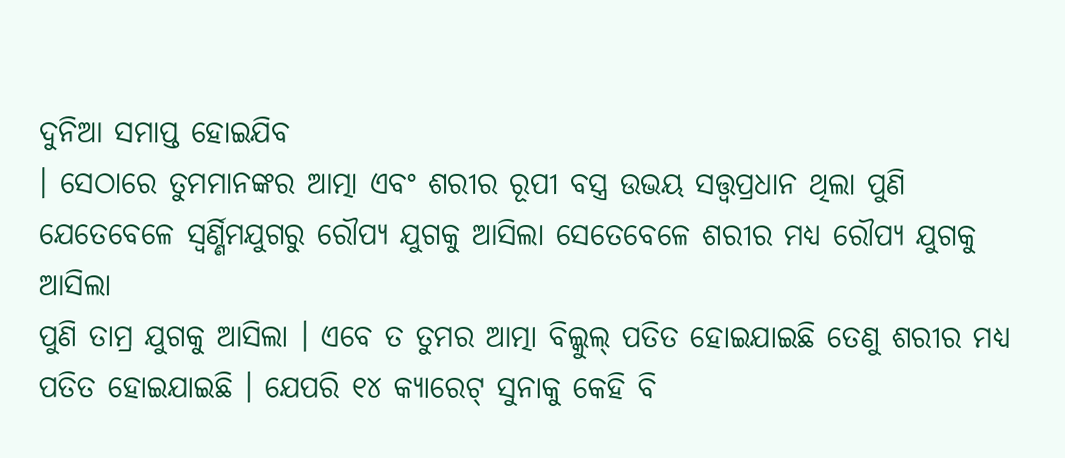ଦୁନିଆ ସମାପ୍ତ ହୋଇଯିବ
। ସେଠାରେ ତୁମମାନଙ୍କର ଆତ୍ମା ଏବଂ ଶରୀର ରୂପୀ ବସ୍ତ୍ର ଉଭୟ ସତ୍ତ୍ୱପ୍ରଧାନ ଥିଲା ପୁଣି
ଯେତେବେଳେ ସ୍ୱର୍ଣ୍ଣିମଯୁଗରୁ ରୌପ୍ୟ ଯୁଗକୁ ଆସିଲା ସେତେବେଳେ ଶରୀର ମଧ୍ୟ ରୌପ୍ୟ ଯୁଗକୁ ଆସିଲା
ପୁଣି ତାମ୍ର ଯୁଗକୁ ଆସିଲା । ଏବେ ତ ତୁମର ଆତ୍ମା ବିଲ୍କୁଲ୍ ପତିତ ହୋଇଯାଇଛି ତେଣୁ ଶରୀର ମଧ୍ୟ
ପତିତ ହୋଇଯାଇଛି । ଯେପରି ୧୪ କ୍ୟାରେଟ୍ ସୁନାକୁ କେହି ବି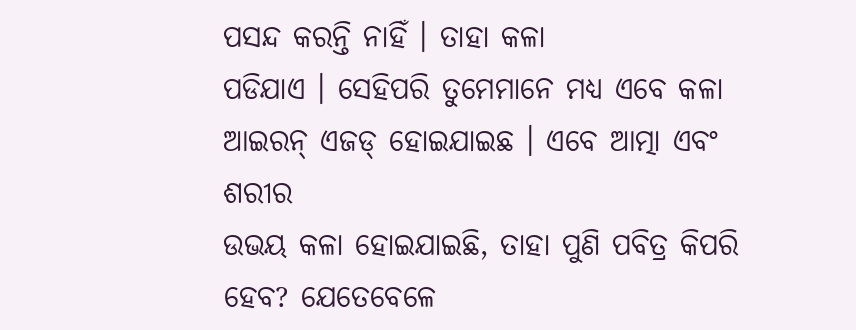ପସନ୍ଦ କରନ୍ତି ନାହିଁ । ତାହା କଳା
ପଡିଯାଏ । ସେହିପରି ତୁମେମାନେ ମଧ୍ୟ ଏବେ କଳା ଆଇରନ୍ ଏଜଡ୍ ହୋଇଯାଇଛ । ଏବେ ଆତ୍ମା ଏବଂ ଶରୀର
ଉଭୟ କଳା ହୋଇଯାଇଛି, ତାହା ପୁଣି ପବିତ୍ର କିପରି ହେବ? ଯେତେବେଳେ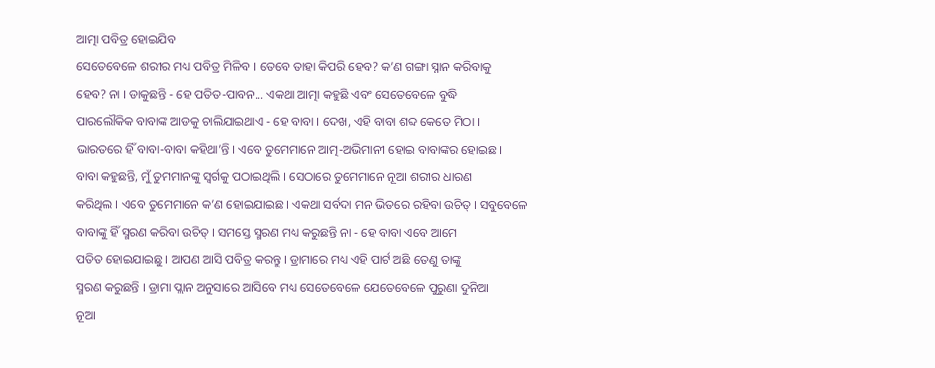ଆତ୍ମା ପବିତ୍ର ହୋଇଯିବ
ସେତେବେଳେ ଶରୀର ମଧ୍ୟ ପବିତ୍ର ମିଳିବ । ତେବେ ତାହା କିପରି ହେବ? କ’ଣ ଗଙ୍ଗା ସ୍ନାନ କରିବାକୁ
ହେବ? ନା । ଡାକୁଛନ୍ତି - ହେ ପତିତ-ପାବନ... ଏକଥା ଆତ୍ମା କହୁଛି ଏବଂ ସେତେବେଳେ ବୁଦ୍ଧି
ପାରଲୌକିକ ବାବାଙ୍କ ଆଡକୁ ଚାଲିଯାଇଥାଏ - ହେ ବାବା । ଦେଖ, ଏହି ବାବା ଶବ୍ଦ କେତେ ମିଠା ।
ଭାରତରେ ହିଁ ବାବା-ବାବା କହିଥା’ନ୍ତି । ଏବେ ତୁମେମାନେ ଆତ୍ମ-ଅଭିମାନୀ ହୋଇ ବାବାଙ୍କର ହୋଇଛ ।
ବାବା କହୁଛନ୍ତି, ମୁଁ ତୁମମାନଙ୍କୁ ସ୍ୱର୍ଗକୁ ପଠାଇଥିଲି । ସେଠାରେ ତୁମେମାନେ ନୂଆ ଶରୀର ଧାରଣ
କରିଥିଲ । ଏବେ ତୁମେମାନେ କ’ଣ ହୋଇଯାଇଛ । ଏକଥା ସର୍ବଦା ମନ ଭିତରେ ରହିବା ଉଚିତ୍ । ସବୁବେଳେ
ବାବାଙ୍କୁ ହିଁ ସ୍ମରଣ କରିବା ଉଚିତ୍ । ସମସ୍ତେ ସ୍ମରଣ ମଧ୍ୟ କରୁଛନ୍ତି ନା - ହେ ବାବା ଏବେ ଆମେ
ପତିତ ହୋଇଯାଇଛୁ । ଆପଣ ଆସି ପବିତ୍ର କରନ୍ତୁ । ଡ୍ରାମାରେ ମଧ୍ୟ ଏହି ପାର୍ଟ ଅଛି ତେଣୁ ତାଙ୍କୁ
ସ୍ମରଣ କରୁଛନ୍ତି । ଡ୍ରାମା ପ୍ଲାନ ଅନୁସାରେ ଆସିବେ ମଧ୍ୟ ସେତେବେଳେ ଯେତେବେଳେ ପୁରୁଣା ଦୁନିଆ
ନୂଆ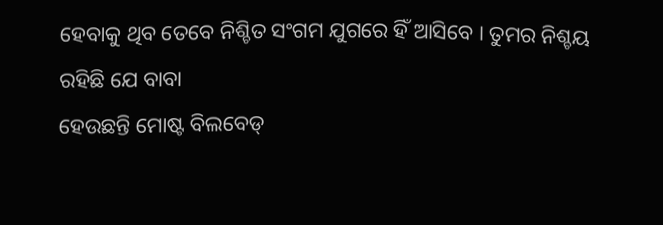ହେବାକୁ ଥିବ ତେବେ ନିଶ୍ଚିତ ସଂଗମ ଯୁଗରେ ହିଁ ଆସିବେ । ତୁମର ନିଶ୍ଚୟ ରହିଛି ଯେ ବାବା
ହେଉଛନ୍ତି ମୋଷ୍ଟ ବିଲବେଡ୍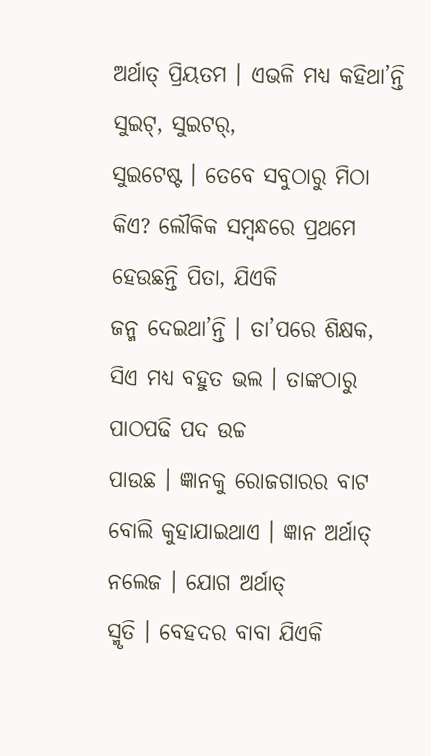ଅର୍ଥାତ୍ ପ୍ରିୟତମ । ଏଭଳି ମଧ୍ୟ କହିଥା’ନ୍ତି ସୁଇଟ୍, ସୁଇଟର୍,
ସୁଇଟେଷ୍ଟ । ତେବେ ସବୁଠାରୁ ମିଠା କିଏ? ଲୌକିକ ସମ୍ବନ୍ଧରେ ପ୍ରଥମେ ହେଉଛନ୍ତି ପିତା, ଯିଏକି
ଜନ୍ମ ଦେଇଥା’ନ୍ତି । ତା’ପରେ ଶିକ୍ଷକ, ସିଏ ମଧ୍ୟ ବହୁତ ଭଲ । ତାଙ୍କଠାରୁ ପାଠପଢି ପଦ ଉଚ୍ଚ
ପାଉଛ । ଜ୍ଞାନକୁ ରୋଜଗାରର ବାଟ ବୋଲି କୁହାଯାଇଥାଏ । ଜ୍ଞାନ ଅର୍ଥାତ୍ ନଲେଜ । ଯୋଗ ଅର୍ଥାତ୍
ସ୍ମୃତି । ବେହଦର ବାବା ଯିଏକି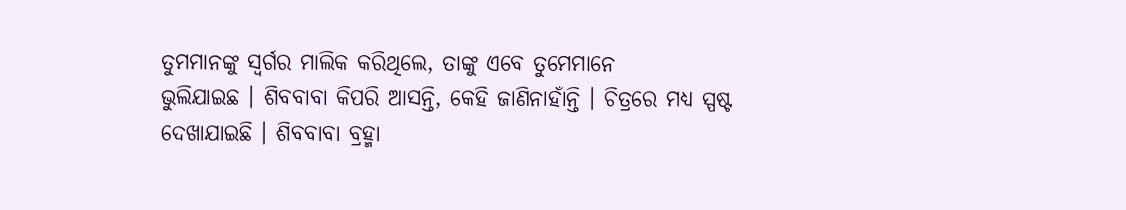ତୁମମାନଙ୍କୁ ସ୍ୱର୍ଗର ମାଲିକ କରିଥିଲେ, ତାଙ୍କୁ ଏବେ ତୁମେମାନେ
ଭୁଲିଯାଇଛ । ଶିବବାବା କିପରି ଆସନ୍ତି, କେହି ଜାଣିନାହାଁନ୍ତି । ଚିତ୍ରରେ ମଧ୍ୟ ସ୍ପଷ୍ଟ
ଦେଖାଯାଇଛି । ଶିବବାବା ବ୍ରହ୍ମା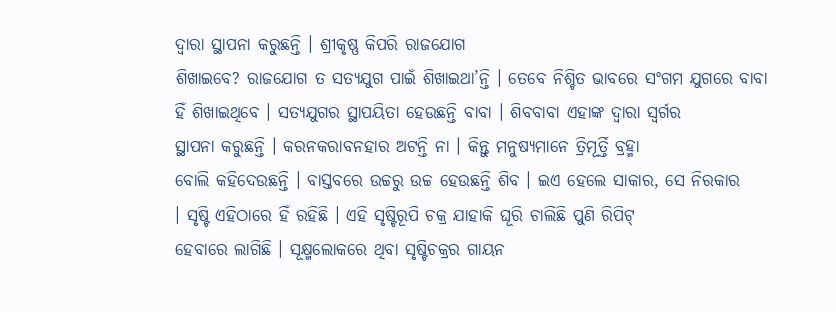ଦ୍ୱାରା ସ୍ଥାପନା କରୁଛନ୍ତି । ଶ୍ରୀକୃଷ୍ଣ କିପରି ରାଜଯୋଗ
ଶିଖାଇବେ? ରାଜଯୋଗ ତ ସତ୍ୟଯୁଗ ପାଇଁ ଶିଖାଇଥା’ନ୍ତି । ତେବେ ନିଶ୍ଚିତ ଭାବରେ ସଂଗମ ଯୁଗରେ ବାବା
ହିଁ ଶିଖାଇଥିବେ । ସତ୍ୟଯୁଗର ସ୍ଥାପୟିତା ହେଉଛନ୍ତି ବାବା । ଶିବବାବା ଏହାଙ୍କ ଦ୍ୱାରା ସ୍ୱର୍ଗର
ସ୍ଥାପନା କରୁଛନ୍ତି । କରନକରାବନହାର ଅଟନ୍ତି ନା । କିନ୍ତୁ ମନୁଷ୍ୟମାନେ ତ୍ରିମୂର୍ତ୍ତି ବ୍ରହ୍ମା
ବୋଲି କହିଦେଉଛନ୍ତି । ବାସ୍ତବରେ ଉଚ୍ଚରୁ ଉଚ୍ଚ ହେଉଛନ୍ତି ଶିବ । ଇଏ ହେଲେ ସାକାର, ସେ ନିରକାର
। ସୃଷ୍ଟି ଏହିଠାରେ ହିଁ ରହିଛି । ଏହି ସୃଷ୍ଟିରୂପି ଚକ୍ର ଯାହାକି ଘୂରି ଚାଲିଛି ପୁଣି ରିପିଟ୍
ହେବାରେ ଲାଗିଛି । ସୂକ୍ଷ୍ମଲୋକରେ ଥିବା ସୃଷ୍ଟିଚକ୍ରର ଗାୟନ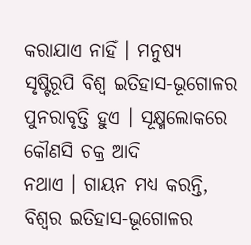କରାଯାଏ ନାହିଁ । ମନୁଷ୍ୟ
ସୃଷ୍ଟିରୂପି ବିଶ୍ୱ ଇତିହାସ-ଭୂଗୋଳର ପୁନରାବୃତ୍ତି ହୁଏ । ସୂକ୍ଷ୍ମଲୋକରେ କୌଣସି ଚକ୍ର ଆଦି
ନଥାଏ । ଗାୟନ ମଧ୍ୟ କରନ୍ତି, ବିଶ୍ୱର ଇତିହାସ-ଭୂଗୋଳର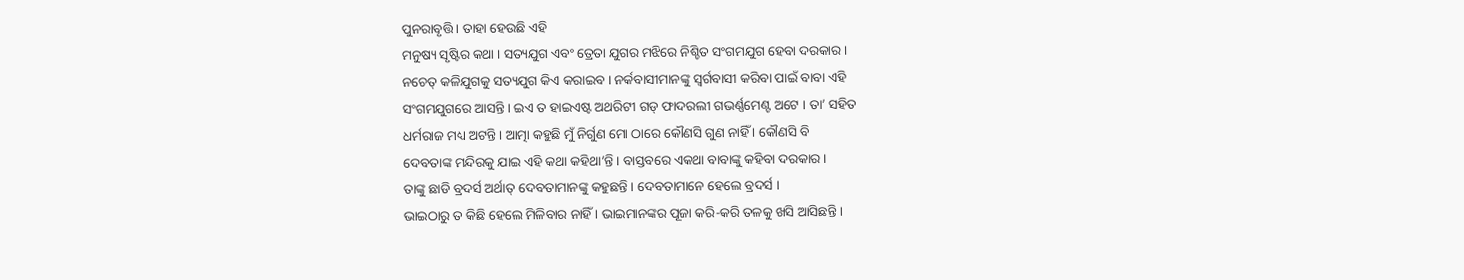ପୁନରାବୃତ୍ତି । ତାହା ହେଉଛି ଏହି
ମନୁଷ୍ୟ ସୃଷ୍ଟିର କଥା । ସତ୍ୟଯୁଗ ଏବଂ ତ୍ରେତା ଯୁଗର ମଝିରେ ନିଶ୍ଚିତ ସଂଗମଯୁଗ ହେବା ଦରକାର ।
ନଚେତ୍ କଳିଯୁଗକୁ ସତ୍ୟଯୁଗ କିଏ କରାଇବ । ନର୍କବାସୀମାନଙ୍କୁ ସ୍ୱର୍ଗବାସୀ କରିବା ପାଇଁ ବାବା ଏହି
ସଂଗମଯୁଗରେ ଆସନ୍ତି । ଇଏ ତ ହାଇଏଷ୍ଟ ଅଥରିଟୀ ଗଡ୍ ଫାଦରଲୀ ଗଭର୍ଣ୍ଣମେଣ୍ଟ ଅଟେ । ତା’ ସହିତ
ଧର୍ମରାଜ ମଧ୍ୟ ଅଟନ୍ତି । ଆତ୍ମା କହୁଛି ମୁଁ ନିର୍ଗୁଣ ମୋ ଠାରେ କୌଣସି ଗୁଣ ନାହିଁ । କୌଣସି ବି
ଦେବତାଙ୍କ ମନ୍ଦିରକୁ ଯାଇ ଏହି କଥା କହିଥା’ନ୍ତି । ବାସ୍ତବରେ ଏକଥା ବାବାଙ୍କୁ କହିବା ଦରକାର ।
ତାଙ୍କୁ ଛାଡି ବ୍ରଦର୍ସ ଅର୍ଥାତ୍ ଦେବତାମାନଙ୍କୁ କହୁଛନ୍ତି । ଦେବତାମାନେ ହେଲେ ବ୍ରଦର୍ସ ।
ଭାଇଠାରୁ ତ କିଛି ହେଲେ ମିଳିବାର ନାହିଁ । ଭାଇମାନଙ୍କର ପୂଜା କରି-କରି ତଳକୁ ଖସି ଆସିଛନ୍ତି ।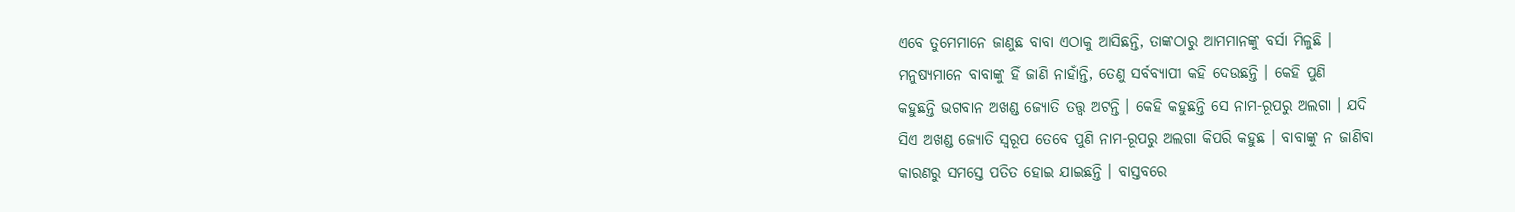ଏବେ ତୁମେମାନେ ଜାଣୁଛ ବାବା ଏଠାକୁ ଆସିଛନ୍ତି, ତାଙ୍କଠାରୁ ଆମମାନଙ୍କୁ ବର୍ସା ମିଳୁଛି ।
ମନୁଷ୍ୟମାନେ ବାବାଙ୍କୁ ହିଁ ଜାଣି ନାହାଁନ୍ତି, ତେଣୁ ସର୍ବବ୍ୟାପୀ କହି ଦେଉଛନ୍ତି । କେହି ପୁଣି
କହୁଛନ୍ତି ଭଗବାନ ଅଖଣ୍ଡ ଜ୍ୟୋତି ତତ୍ତ୍ୱ ଅଟନ୍ତି । କେହି କହୁଛନ୍ତି ସେ ନାମ-ରୂପରୁ ଅଲଗା । ଯଦି
ସିଏ ଅଖଣ୍ଡ ଜ୍ୟୋତି ସ୍ୱରୂପ ତେବେ ପୁଣି ନାମ-ରୂପରୁ ଅଲଗା କିପରି କହୁଛ । ବାବାଙ୍କୁ ନ ଜାଣିବା
କାରଣରୁ ସମସ୍ତେ ପତିତ ହୋଇ ଯାଇଛନ୍ତି । ବାସ୍ତବରେ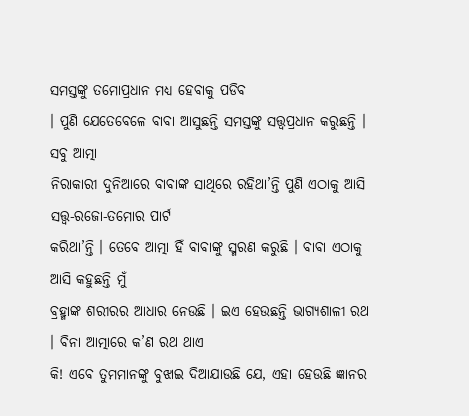ସମସ୍ତଙ୍କୁ ତମୋପ୍ରଧାନ ମଧ୍ୟ ହେବାକୁ ପଡିବ
। ପୁଣି ଯେତେବେଳେ ବାବା ଆସୁଛନ୍ତି ସମସ୍ତଙ୍କୁ ସତ୍ତ୍ୱପ୍ରଧାନ କରୁଛନ୍ତି । ସବୁ ଆତ୍ମା
ନିରାକାରୀ ଦୁନିଆରେ ବାବାଙ୍କ ସାଥିରେ ରହିଥା’ନ୍ତି ପୁଣି ଏଠାକୁ ଆସି ସତ୍ତ୍ୱ-ରଜୋ-ତମୋର ପାର୍ଟ
କରିଥା’ନ୍ତି । ତେବେ ଆତ୍ମା ହିଁ ବାବାଙ୍କୁ ସ୍ମରଣ କରୁଛି । ବାବା ଏଠାକୁ ଆସି କହୁଛନ୍ତି ମୁଁ
ବ୍ରହ୍ମାଙ୍କ ଶରୀରର ଆଧାର ନେଉଛି । ଇଏ ହେଉଛନ୍ତି ଭାଗ୍ୟଶାଳୀ ରଥ । ବିନା ଆତ୍ମାରେ କ’ଣ ରଥ ଥାଏ
କି! ଏବେ ତୁମମାନଙ୍କୁ ବୁଝାଇ ଦିଆଯାଉଛି ଯେ, ଏହା ହେଉଛି ଜ୍ଞାନର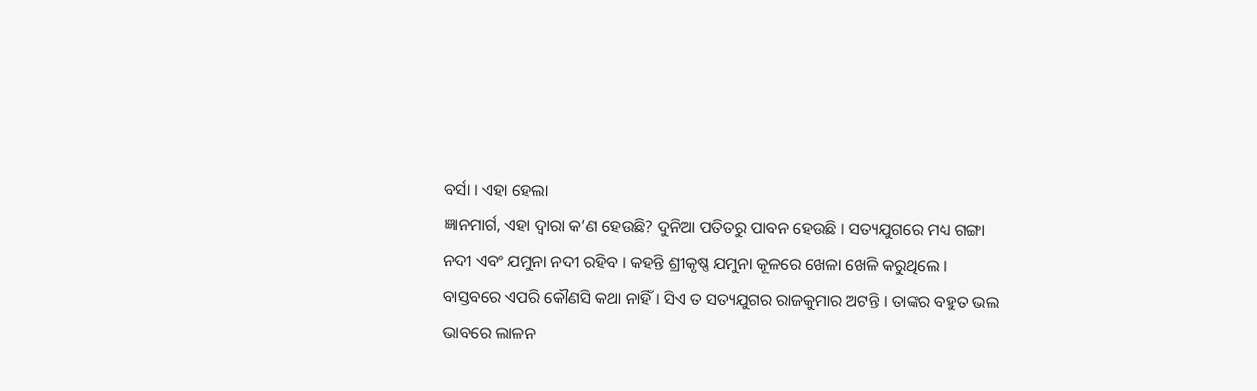ବର୍ସା । ଏହା ହେଲା
ଜ୍ଞାନମାର୍ଗ, ଏହା ଦ୍ୱାରା କ’ଣ ହେଉଛି? ଦୁନିଆ ପତିତରୁ ପାବନ ହେଉଛି । ସତ୍ୟଯୁଗରେ ମଧ୍ୟ ଗଙ୍ଗା
ନଦୀ ଏବଂ ଯମୁନା ନଦୀ ରହିବ । କହନ୍ତି ଶ୍ରୀକୃଷ୍ଣ ଯମୁନା କୂଳରେ ଖେଳା ଖେଳି କରୁଥିଲେ ।
ବାସ୍ତବରେ ଏପରି କୌଣସି କଥା ନାହିଁ । ସିଏ ତ ସତ୍ୟଯୁଗର ରାଜକୁମାର ଅଟନ୍ତି । ତାଙ୍କର ବହୁତ ଭଲ
ଭାବରେ ଲାଳନ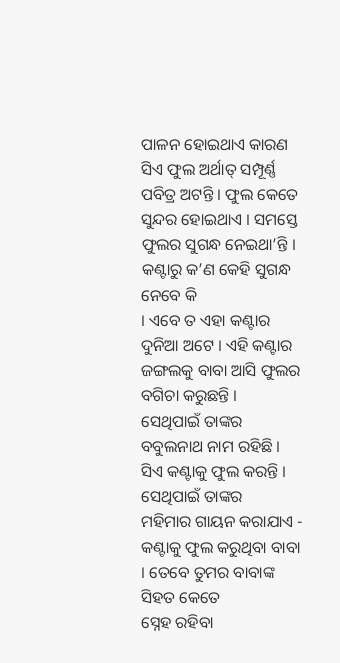ପାଳନ ହୋଇଥାଏ କାରଣ ସିଏ ଫୁଲ ଅର୍ଥାତ୍ ସମ୍ପୂର୍ଣ୍ଣ ପବିତ୍ର ଅଟନ୍ତି । ଫୁଲ କେତେ
ସୁନ୍ଦର ହୋଇଥାଏ । ସମସ୍ତେ ଫୁଲର ସୁଗନ୍ଧ ନେଇଥା’ନ୍ତି । କଣ୍ଟାରୁ କ’ଣ କେହି ସୁଗନ୍ଧ ନେବେ କି
। ଏବେ ତ ଏହା କଣ୍ଟାର ଦୁନିଆ ଅଟେ । ଏହି କଣ୍ଟାର ଜଙ୍ଗଲକୁ ବାବା ଆସି ଫୁଲର ବଗିଚା କରୁଛନ୍ତି ।
ସେଥିପାଇଁ ତାଙ୍କର ବବୁଲନାଥ ନାମ ରହିଛି । ସିଏ କଣ୍ଟାକୁ ଫୁଲ କରନ୍ତି । ସେଥିପାଇଁ ତାଙ୍କର
ମହିମାର ଗାୟନ କରାଯାଏ - କଣ୍ଟାକୁ ଫୁଲ କରୁଥିବା ବାବା । ତେବେ ତୁମର ବାବାଙ୍କ ସିହତ କେତେ
ସ୍ନେହ ରହିବା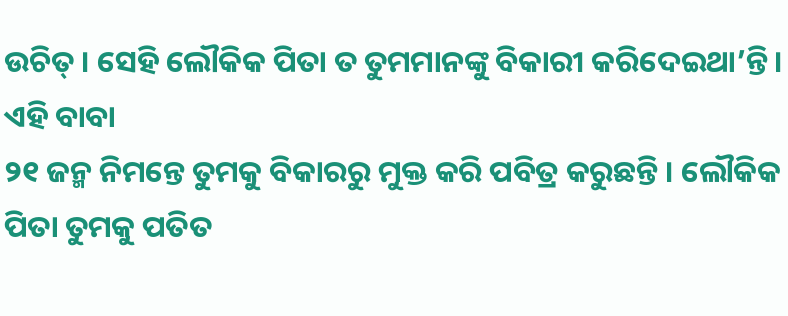ଉଚିତ୍ । ସେହି ଲୌକିକ ପିତା ତ ତୁମମାନଙ୍କୁ ବିକାରୀ କରିଦେଇଥା’ନ୍ତି । ଏହି ବାବା
୨୧ ଜନ୍ମ ନିମନ୍ତେ ତୁମକୁ ବିକାରରୁ ମୁକ୍ତ କରି ପବିତ୍ର କରୁଛନ୍ତି । ଲୌକିକ ପିତା ତୁମକୁ ପତିତ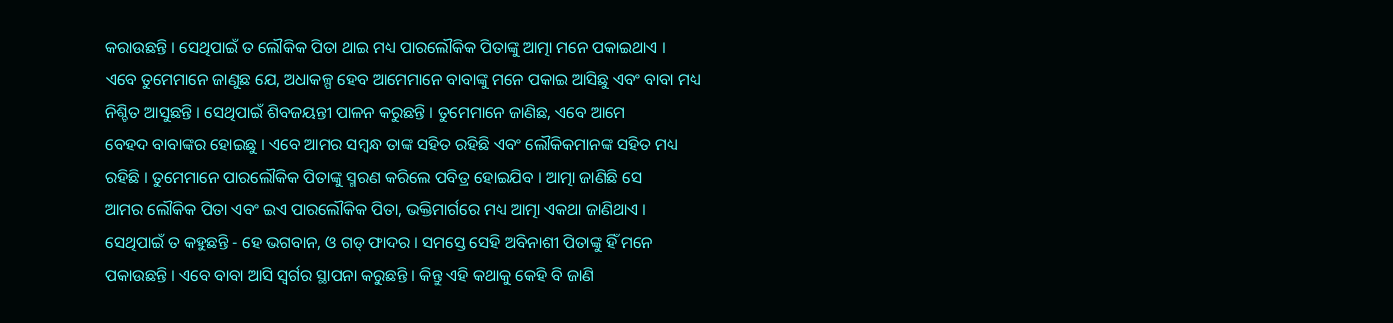କରାଉଛନ୍ତି । ସେଥିପାଇଁ ତ ଲୌକିକ ପିତା ଥାଇ ମଧ୍ୟ ପାରଲୌକିକ ପିତାଙ୍କୁ ଆତ୍ମା ମନେ ପକାଇଥାଏ ।
ଏବେ ତୁମେମାନେ ଜାଣୁଛ ଯେ, ଅଧାକଳ୍ପ ହେବ ଆମେମାନେ ବାବାଙ୍କୁ ମନେ ପକାଇ ଆସିଛୁ ଏବଂ ବାବା ମଧ୍ୟ
ନିଶ୍ଚିତ ଆସୁଛନ୍ତି । ସେଥିପାଇଁ ଶିବଜୟନ୍ତୀ ପାଳନ କରୁଛନ୍ତି । ତୁମେମାନେ ଜାଣିଛ, ଏବେ ଆମେ
ବେହଦ ବାବାଙ୍କର ହୋଇଛୁ । ଏବେ ଆମର ସମ୍ବନ୍ଧ ତାଙ୍କ ସହିତ ରହିଛି ଏବଂ ଲୌକିକମାନଙ୍କ ସହିତ ମଧ୍ୟ
ରହିଛି । ତୁମେମାନେ ପାରଲୌକିକ ପିତାଙ୍କୁ ସ୍ମରଣ କରିଲେ ପବିତ୍ର ହୋଇଯିବ । ଆତ୍ମା ଜାଣିଛି ସେ
ଆମର ଲୌକିକ ପିତା ଏବଂ ଇଏ ପାରଲୌକିକ ପିତା, ଭକ୍ତିମାର୍ଗରେ ମଧ୍ୟ ଆତ୍ମା ଏକଥା ଜାଣିଥାଏ ।
ସେଥିପାଇଁ ତ କହୁଛନ୍ତି - ହେ ଭଗବାନ, ଓ ଗଡ୍ ଫାଦର । ସମସ୍ତେ ସେହି ଅବିନାଶୀ ପିତାଙ୍କୁ ହିଁ ମନେ
ପକାଉଛନ୍ତି । ଏବେ ବାବା ଆସି ସ୍ୱର୍ଗର ସ୍ଥାପନା କରୁଛନ୍ତି । କିନ୍ତୁ ଏହି କଥାକୁ କେହି ବି ଜାଣି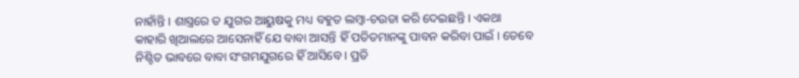ନାହାଁନ୍ତି । ଶାସ୍ତ୍ରରେ ତ ଯୁଗର ଆୟୁଷକୁ ମଧ୍ୟ ବହୁତ ଲମ୍ବା-ଚଉଡା କରି ଦେଇଛନ୍ତି । ଏକଥା
କାହାରି ଖିଆଲରେ ଆସେନାହିଁ ଯେ ବାବା ଆସନ୍ତି ହିଁ ପତିତମାନଙ୍କୁ ପାବନ କରିବା ପାଇଁ । ତେବେ
ନିଶ୍ଚିତ ଭାବରେ ବାବା ସଂଗମଯୁଗରେ ହିଁ ଆସିବେ । ପ୍ରତି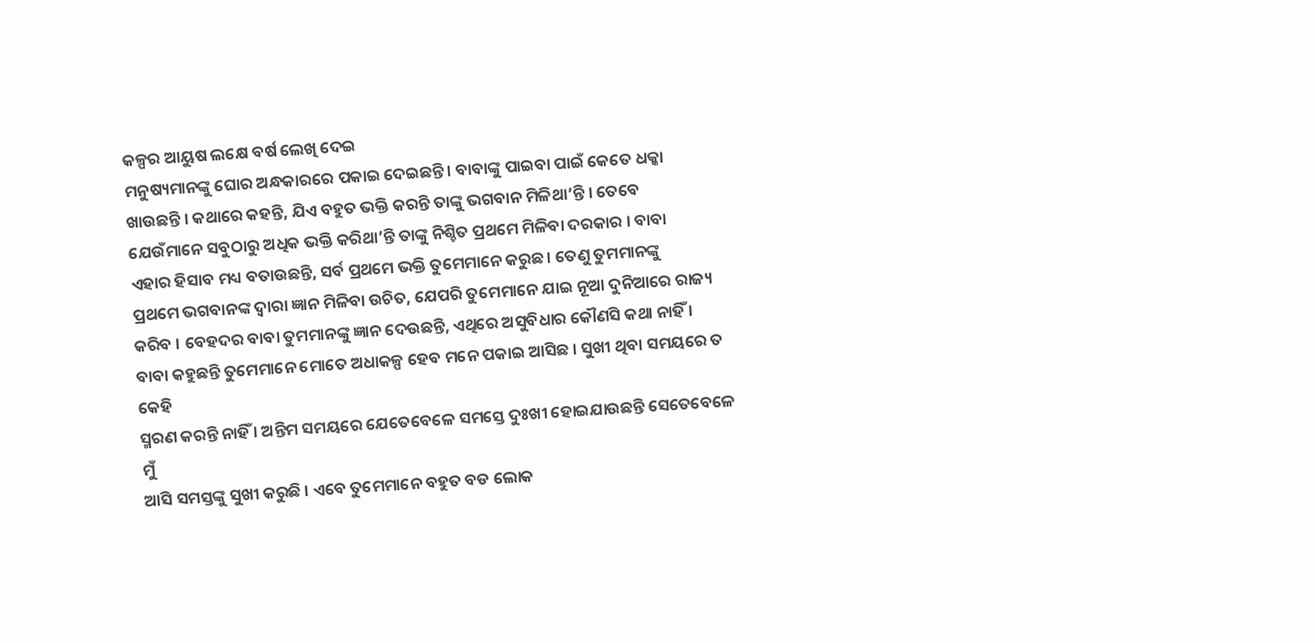କଳ୍ପର ଆୟୁଷ ଲକ୍ଷେ ବର୍ଷ ଲେଖି ଦେଇ
ମନୁଷ୍ୟମାନଙ୍କୁ ଘୋର ଅନ୍ଧକାରରେ ପକାଇ ଦେଇଛନ୍ତି । ବାବାଙ୍କୁ ପାଇବା ପାଇଁ କେତେ ଧକ୍କା
ଖାଉଛନ୍ତି । କଥାରେ କହନ୍ତି, ଯିଏ ବହୁତ ଭକ୍ତି କରନ୍ତି ତାଙ୍କୁ ଭଗବାନ ମିଳିଥା’ନ୍ତି । ତେବେ
ଯେଉଁମାନେ ସବୁଠାରୁ ଅଧିକ ଭକ୍ତି କରିଥା’ନ୍ତି ତାଙ୍କୁ ନିଶ୍ଚିତ ପ୍ରଥମେ ମିଳିବା ଦରକାର । ବାବା
ଏହାର ହିସାବ ମଧ୍ୟ ବତାଉଛନ୍ତି, ସର୍ବ ପ୍ରଥମେ ଭକ୍ତି ତୁମେମାନେ କରୁଛ । ତେଣୁ ତୁମମାନଙ୍କୁ
ପ୍ରଥମେ ଭଗବାନଙ୍କ ଦ୍ୱାରା ଜ୍ଞାନ ମିଳିବା ଉଚିତ, ଯେପରି ତୁମେମାନେ ଯାଇ ନୂଆ ଦୁନିଆରେ ରାଜ୍ୟ
କରିବ । ବେହଦର ବାବା ତୁମମାନଙ୍କୁ ଜ୍ଞାନ ଦେଉଛନ୍ତି, ଏଥିରେ ଅସୁବିଧାର କୌଣସି କଥା ନାହିଁ ।
ବାବା କହୁଛନ୍ତି ତୁମେମାନେ ମୋତେ ଅଧାକଳ୍ପ ହେବ ମନେ ପକାଇ ଆସିଛ । ସୁଖୀ ଥିବା ସମୟରେ ତ କେହି
ସ୍ମରଣ କରନ୍ତି ନାହିଁ । ଅନ୍ତିମ ସମୟରେ ଯେତେବେଳେ ସମସ୍ତେ ଦୁଃଖୀ ହୋଇଯାଉଛନ୍ତି ସେତେବେଳେ ମୁଁ
ଆସି ସମସ୍ତଙ୍କୁ ସୁଖୀ କରୁଛି । ଏବେ ତୁମେମାନେ ବହୁତ ବଡ ଲୋକ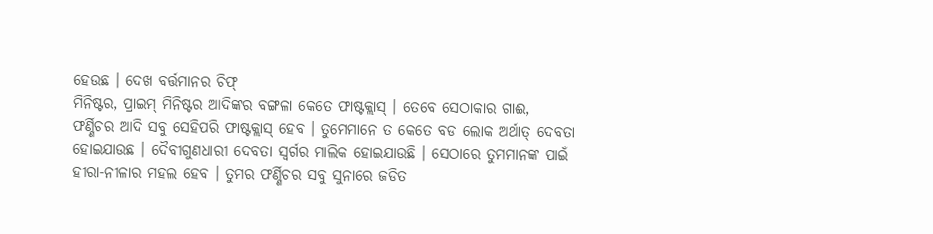ହେଉଛ । ଦେଖ ବର୍ତ୍ତମାନର ଚିଫ୍
ମିନିଷ୍ଟର, ପ୍ରାଇମ୍ ମିନିଷ୍ଟର ଆଦିଙ୍କର ବଙ୍ଗଳା କେତେ ଫାଷ୍ଟକ୍ଲାସ୍ । ତେବେ ସେଠାକାର ଗାଈ,
ଫର୍ଣ୍ଣିଚର ଆଦି ସବୁ ସେହିପରି ଫାଷ୍ଟକ୍ଲାସ୍ ହେବ । ତୁମେମାନେ ତ କେତେ ବଡ ଲୋକ ଅର୍ଥାତ୍ ଦେବତା
ହୋଇଯାଉଛ । ଦୈବୀଗୁଣଧାରୀ ଦେବତା ସ୍ୱର୍ଗର ମାଲିକ ହୋଇଯାଉଛି । ସେଠାରେ ତୁମମାନଙ୍କ ପାଇଁ
ହୀରା-ନୀଳାର ମହଲ ହେବ । ତୁମର ଫର୍ଣ୍ଣିଚର ସବୁ ସୁନାରେ ଜଡିତ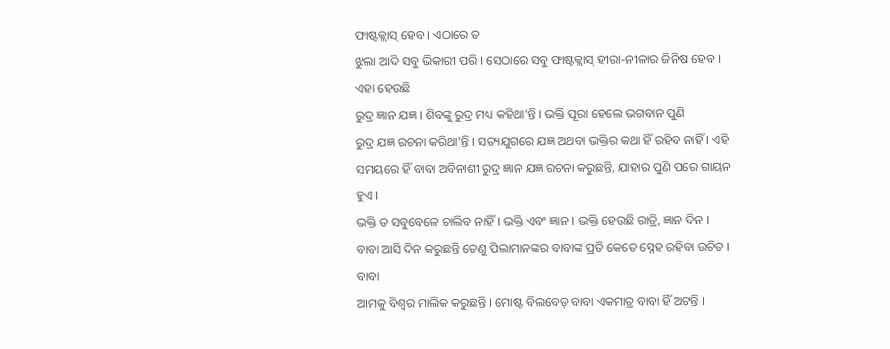ଫାଷ୍ଟକ୍ଲାସ୍ ହେବ । ଏଠାରେ ତ
ଝୁଲା ଆଦି ସବୁ ଭିକାରୀ ପରି । ସେଠାରେ ସବୁ ଫାଷ୍ଟକ୍ଲାସ୍ ହୀରା-ନୀଳାର ଜିନିଷ ହେବ । ଏହା ହେଉଛି
ରୁଦ୍ର ଜ୍ଞାନ ଯଜ୍ଞ । ଶିବଙ୍କୁ ରୁଦ୍ର ମଧ୍ୟ କହିଥା’ନ୍ତି । ଭକ୍ତି ପୂରା ହେଲେ ଭଗବାନ ପୁଣି
ରୁଦ୍ର ଯଜ୍ଞ ରଚନା କରିଥା’ନ୍ତି । ସତ୍ୟଯୁଗରେ ଯଜ୍ଞ ଅଥବା ଭକ୍ତିର କଥା ହିଁ ରହିବ ନାହିଁ । ଏହି
ସମୟରେ ହିଁ ବାବା ଅବିନାଶୀ ରୁଦ୍ର ଜ୍ଞାନ ଯଜ୍ଞ ରଚନା କରୁଛନ୍ତି, ଯାହାର ପୁଣି ପରେ ଗାୟନ ହୁଏ ।
ଭକ୍ତି ତ ସବୁବେଳେ ଚାଲିବ ନାହିଁ । ଭକ୍ତି ଏବଂ ଜ୍ଞାନ । ଭକ୍ତି ହେଉଛି ରାତ୍ରି, ଜ୍ଞାନ ଦିନ ।
ବାବା ଆସି ଦିନ କରୁଛନ୍ତି ତେଣୁ ପିଲାମାନଙ୍କର ବାବାଙ୍କ ପ୍ରତି କେତେ ସ୍ନେହ ରହିବା ଉଚିତ । ବାବା
ଆମକୁ ବିଶ୍ୱର ମାଲିକ କରୁଛନ୍ତି । ମୋଷ୍ଟ ବିଲବେଡ୍ ବାବା ଏକମାତ୍ର ବାବା ହିଁ ଅଟନ୍ତି ।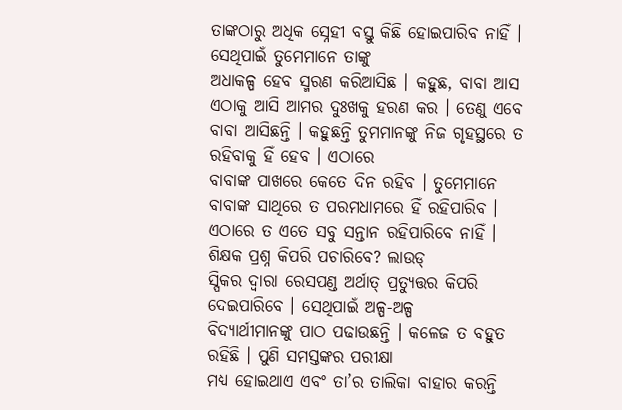ତାଙ୍କଠାରୁ ଅଧିକ ସ୍ନେହୀ ବସ୍ତୁ କିଛି ହୋଇପାରିବ ନାହିଁ । ସେଥିପାଇଁ ତୁମେମାନେ ତାଙ୍କୁ
ଅଧାକଳ୍ପ ହେବ ସ୍ମରଣ କରିଆସିଛ । କହୁଛ, ବାବା ଆସ ଏଠାକୁ ଆସି ଆମର ଦୁଃଖକୁ ହରଣ କର । ତେଣୁ ଏବେ
ବାବା ଆସିଛନ୍ତି । କହୁଛନ୍ତି ତୁମମାନଙ୍କୁ ନିଜ ଗୃହସ୍ଥରେ ତ ରହିବାକୁ ହିଁ ହେବ । ଏଠାରେ
ବାବାଙ୍କ ପାଖରେ କେତେ ଦିନ ରହିବ । ତୁମେମାନେ ବାବାଙ୍କ ସାଥିରେ ତ ପରମଧାମରେ ହିଁ ରହିପାରିବ ।
ଏଠାରେ ତ ଏତେ ସବୁ ସନ୍ତାନ ରହିପାରିବେ ନାହିଁ । ଶିକ୍ଷକ ପ୍ରଶ୍ନ କିପରି ପଚାରିବେ? ଲାଉଡ୍
ସ୍ପିକର ଦ୍ୱାରା ରେସପଣ୍ଡ ଅର୍ଥାତ୍ ପ୍ରତ୍ୟୁତ୍ତର କିପରି ଦେଇପାରିବେ । ସେଥିପାଇଁ ଅଳ୍ପ-ଅଳ୍ପ
ବିଦ୍ୟାର୍ଥୀମାନଙ୍କୁ ପାଠ ପଢାଉଛନ୍ତି । କଳେଜ ତ ବହୁତ ରହିଛି । ପୁଣି ସମସ୍ତଙ୍କର ପରୀକ୍ଷା
ମଧ୍ୟ ହୋଇଥାଏ ଏବଂ ତା’ର ତାଲିକା ବାହାର କରନ୍ତି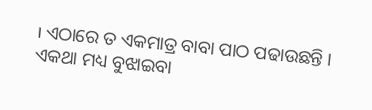। ଏଠାରେ ତ ଏକମାତ୍ର ବାବା ପାଠ ପଢାଉଛନ୍ତି ।
ଏକଥା ମଧ୍ୟ ବୁଝାଇବା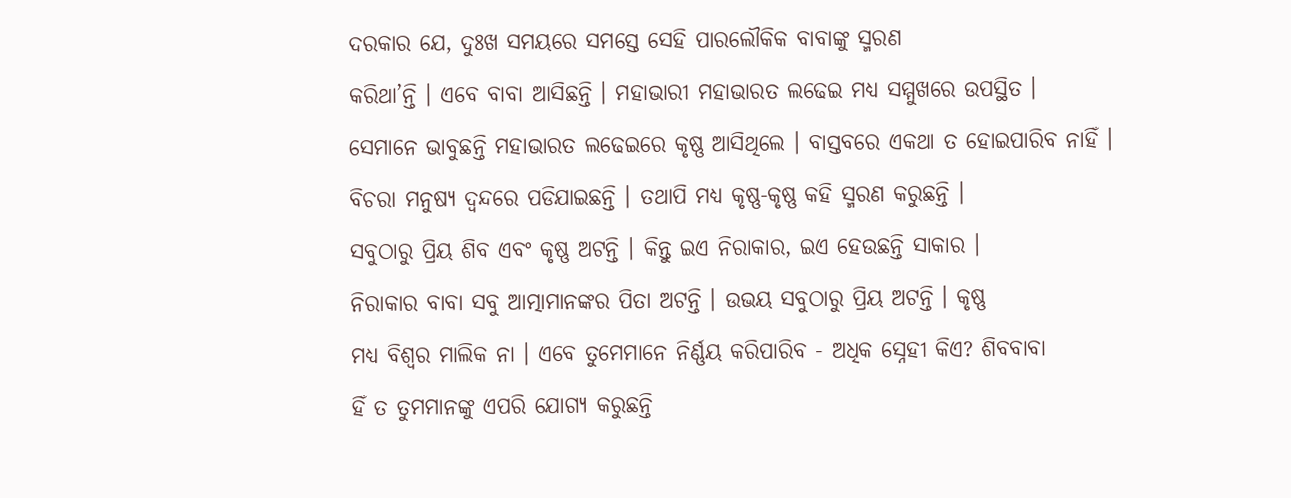ଦରକାର ଯେ, ଦୁଃଖ ସମୟରେ ସମସ୍ତେ ସେହି ପାରଲୌକିକ ବାବାଙ୍କୁ ସ୍ମରଣ
କରିଥା’ନ୍ତି । ଏବେ ବାବା ଆସିଛନ୍ତି । ମହାଭାରୀ ମହାଭାରତ ଲଢେଇ ମଧ୍ୟ ସମ୍ମୁଖରେ ଉପସ୍ଥିତ ।
ସେମାନେ ଭାବୁଛନ୍ତି ମହାଭାରତ ଲଢେଇରେ କୃଷ୍ଣ ଆସିଥିଲେ । ବାସ୍ତବରେ ଏକଥା ତ ହୋଇପାରିବ ନାହିଁ ।
ବିଚରା ମନୁଷ୍ୟ ଦ୍ୱନ୍ଦରେ ପଡିଯାଇଛନ୍ତି । ତଥାପି ମଧ୍ୟ କୃଷ୍ଣ-କୃଷ୍ଣ କହି ସ୍ମରଣ କରୁଛନ୍ତି ।
ସବୁଠାରୁ ପ୍ରିୟ ଶିବ ଏବଂ କୃଷ୍ଣ ଅଟନ୍ତି । କିନ୍ତୁ ଇଏ ନିରାକାର, ଇଏ ହେଉଛନ୍ତି ସାକାର ।
ନିରାକାର ବାବା ସବୁ ଆତ୍ମାମାନଙ୍କର ପିତା ଅଟନ୍ତି । ଉଭୟ ସବୁଠାରୁ ପ୍ରିୟ ଅଟନ୍ତି । କୃଷ୍ଣ
ମଧ୍ୟ ବିଶ୍ୱର ମାଲିକ ନା । ଏବେ ତୁମେମାନେ ନିର୍ଣ୍ଣୟ କରିପାରିବ - ଅଧିକ ସ୍ନେହୀ କିଏ? ଶିବବାବା
ହିଁ ତ ତୁମମାନଙ୍କୁ ଏପରି ଯୋଗ୍ୟ କରୁଛନ୍ତି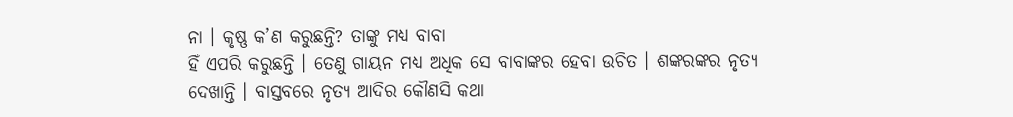ନା । କୃଷ୍ଣ କ’ଣ କରୁଛନ୍ତି? ତାଙ୍କୁ ମଧ୍ୟ ବାବା
ହିଁ ଏପରି କରୁଛନ୍ତି । ତେଣୁ ଗାୟନ ମଧ୍ୟ ଅଧିକ ସେ ବାବାଙ୍କର ହେବା ଉଚିତ । ଶଙ୍କରଙ୍କର ନୃତ୍ୟ
ଦେଖାନ୍ତି । ବାସ୍ତବରେ ନୃତ୍ୟ ଆଦିର କୌଣସି କଥା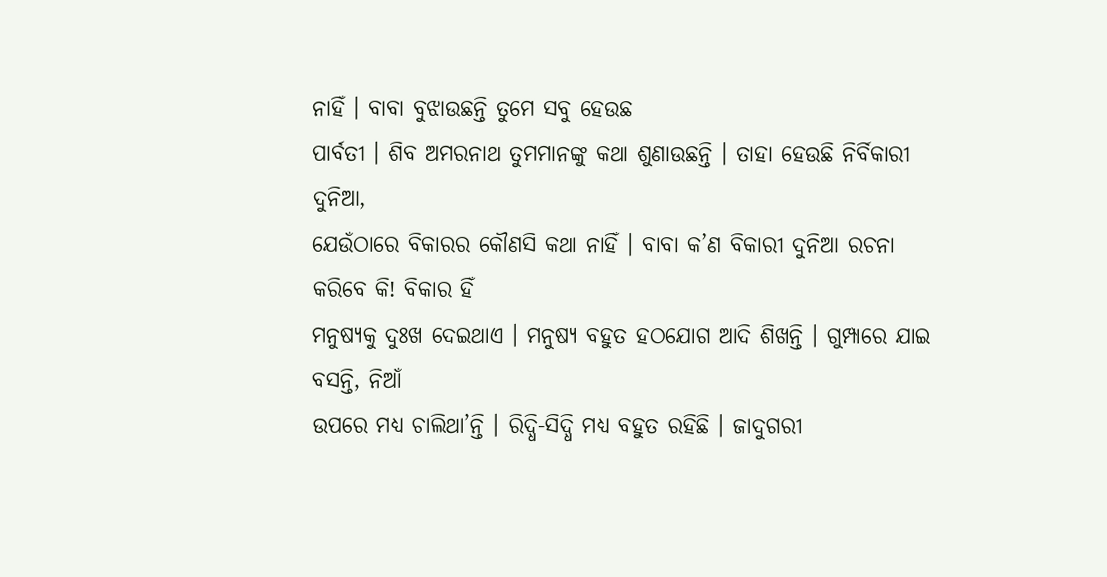ନାହିଁ । ବାବା ବୁଝାଉଛନ୍ତି ତୁମେ ସବୁ ହେଉଛ
ପାର୍ବତୀ । ଶିବ ଅମରନାଥ ତୁମମାନଙ୍କୁ କଥା ଶୁଣାଉଛନ୍ତି । ତାହା ହେଉଛି ନିର୍ବିକାରୀ ଦୁନିଆ,
ଯେଉଁଠାରେ ବିକାରର କୌଣସି କଥା ନାହିଁ । ବାବା କ’ଣ ବିକାରୀ ଦୁନିଆ ରଚନା କରିବେ କି! ବିକାର ହିଁ
ମନୁଷ୍ୟକୁ ଦୁଃଖ ଦେଇଥାଏ । ମନୁଷ୍ୟ ବହୁତ ହଠଯୋଗ ଆଦି ଶିଖନ୍ତି । ଗୁମ୍ପାରେ ଯାଇ ବସନ୍ତି, ନିଆଁ
ଉପରେ ମଧ୍ୟ ଚାଲିଥା’ନ୍ତି । ରିଦ୍ଧି-ସିଦ୍ଧି ମଧ୍ୟ ବହୁତ ରହିଛି । ଜାଦୁଗରୀ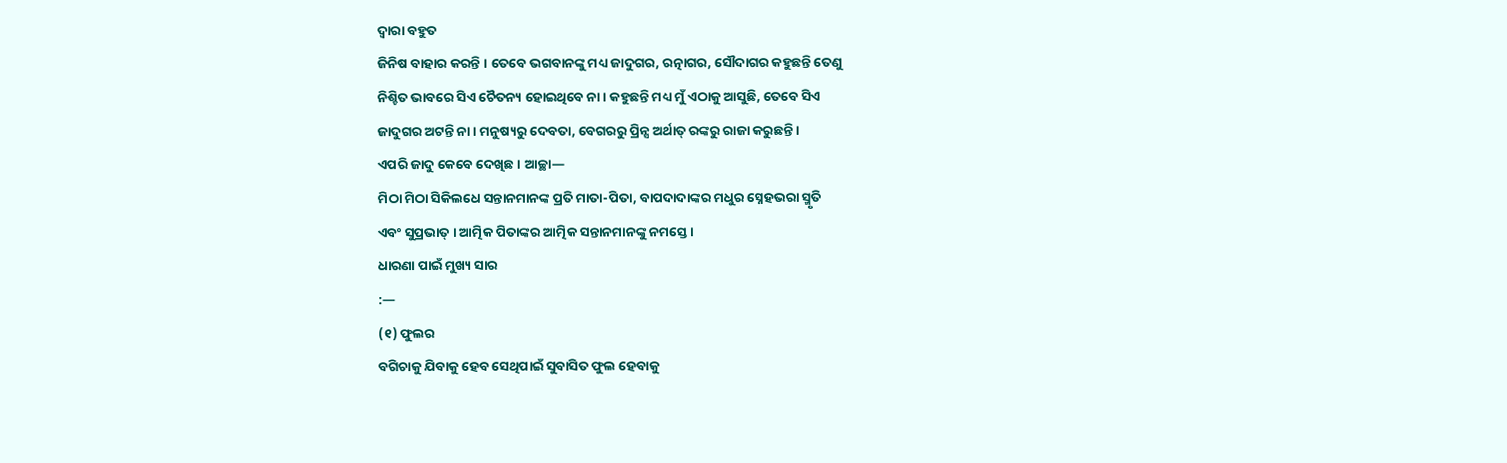ଦ୍ୱାରା ବହୁତ
ଜିନିଷ ବାହାର କରନ୍ତି । ତେବେ ଭଗବାନଙ୍କୁ ମଧ୍ୟ ଜାଦୁଗର, ରତ୍ନାଗର, ସୌଦାଗର କହୁଛନ୍ତି ତେଣୁ
ନିଶ୍ଚିତ ଭାବରେ ସିଏ ଚୈତନ୍ୟ ହୋଇଥିବେ ନା । କହୁଛନ୍ତି ମଧ୍ୟ ମୁଁ ଏଠାକୁ ଆସୁଛି, ତେବେ ସିଏ
ଜାଦୁଗର ଅଟନ୍ତି ନା । ମନୁଷ୍ୟରୁ ଦେବତା, ବେଗରରୁ ପ୍ରିନ୍ସ ଅର୍ଥାତ୍ ରଙ୍କରୁ ରାଜା କରୁଛନ୍ତି ।
ଏପରି ଜାଦୁ କେବେ ଦେଖିଛ । ଆଚ୍ଛା—
ମିଠା ମିଠା ସିକିଲଧେ ସନ୍ତାନମାନଙ୍କ ପ୍ରତି ମାତା-ପିତା, ବାପଦାଦାଙ୍କର ମଧୁର ସ୍ନେହଭରା ସ୍ମୃତି
ଏବଂ ସୁପ୍ରଭାତ୍ । ଆତ୍ମିକ ପିତାଙ୍କର ଆତ୍ମିକ ସନ୍ତାନମାନଙ୍କୁ ନମସ୍ତେ ।
ଧାରଣା ପାଇଁ ମୁଖ୍ୟ ସାର
:—
(୧) ଫୁଲର
ବଗିଚାକୁ ଯିବାକୁ ହେବ ସେଥିପାଇଁ ସୁବାସିତ ଫୁଲ ହେବାକୁ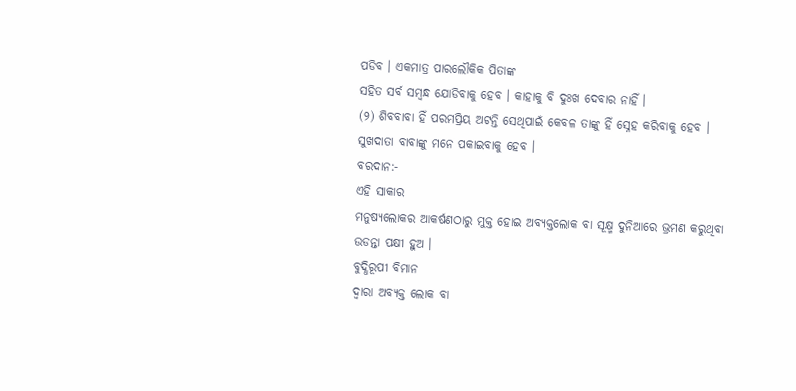ପଡିବ । ଏକମାତ୍ର ପାରଲୌକିକ ପିତାଙ୍କ
ସହିତ ସର୍ବ ସମ୍ବନ୍ଧ ଯୋଡିବାକୁ ହେବ । କାହାକୁ ବି ଦୁଃଖ ଦେବାର ନାହିଁ ।
(୨) ଶିବବାବା ହିଁ ପରମପ୍ରିୟ ଅଟନ୍ତି ସେଥିପାଇଁ କେବଳ ତାଙ୍କୁ ହିଁ ସ୍ନେହ କରିବାକୁ ହେବ ।
ସୁଖଦାତା ବାବାଙ୍କୁ ମନେ ପକାଇବାକୁ ହେବ ।
ବରଦାନ:-
ଏହି ସାକାର
ମନୁଷ୍ୟଲୋକର ଆକର୍ଷଣଠାରୁ ମୁକ୍ତ ହୋଇ ଅବ୍ୟକ୍ତଲୋକ ବା ସୂକ୍ଷ୍ମ ଦୁନିଆରେ ଭ୍ରମଣ କରୁଥିବା
ଉଡନ୍ତା ପକ୍ଷୀ ହୁଅ ।
ବୁଦ୍ଧିରୂପୀ ବିମାନ
ଦ୍ୱାରା ଅବ୍ୟକ୍ତ ଲୋକ ବା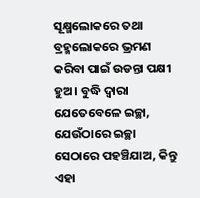ସୂକ୍ଷ୍ମଲୋକରେ ତଥା ବ୍ରହ୍ମଲୋକରେ ଭ୍ରମଣ କରିବା ପାଇଁ ଉଡନ୍ତା ପକ୍ଷୀ
ହୁଅ । ବୁଦ୍ଧି ଦ୍ୱାରା ଯେତେବେଳେ ଇଚ୍ଛା, ଯେଉଁଠାରେ ଇଚ୍ଛା ସେଠାରେ ପହଞ୍ଚିଯାଅ, କିନ୍ତୁ ଏହା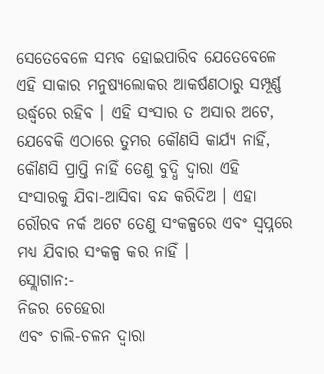ସେତେବେଳେ ସମ୍ଭବ ହୋଇପାରିବ ଯେତେବେଳେ ଏହି ସାକାର ମନୁଷ୍ୟଲୋକର ଆକର୍ଷଣଠାରୁ ସମ୍ପୂର୍ଣ୍ଣ
ଉର୍ଦ୍ଧ୍ୱରେ ରହିବ । ଏହି ସଂସାର ତ ଅସାର ଅଟେ, ଯେବେକି ଏଠାରେ ତୁମର କୌଣସି କାର୍ଯ୍ୟ ନାହିଁ,
କୌଣସି ପ୍ରାପ୍ତି ନାହିଁ ତେଣୁ ବୁଦ୍ଧି ଦ୍ୱାରା ଏହି ସଂସାରକୁ ଯିବା-ଆସିବା ବନ୍ଦ କରିଦିଅ । ଏହା
ରୌରବ ନର୍କ ଅଟେ ତେଣୁ ସଂକଳ୍ପରେ ଏବଂ ସ୍ୱପ୍ନରେ ମଧ୍ୟ ଯିବାର ସଂକଳ୍ପ କର ନାହିଁ ।
ସ୍ଲୋଗାନ:-
ନିଜର ଚେହେରା
ଏବଂ ଚାଲି-ଚଳନ ଦ୍ୱାରା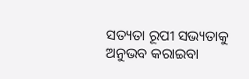ସତ୍ୟତା ରୂପୀ ସଭ୍ୟତାକୁ ଅନୁଭବ କରାଇବା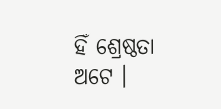ହିଁ ଶ୍ରେଷ୍ଠତା ଅଟେ ।